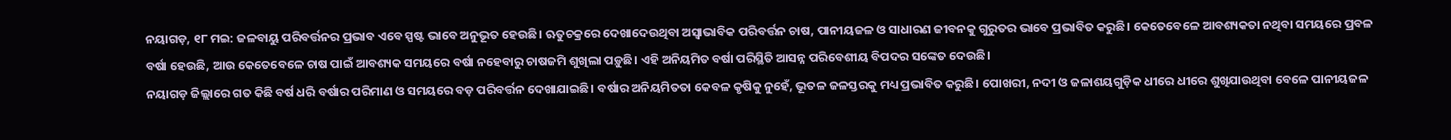ନୟାଗଡ଼, ୧୮ ମଇ: ଜଳବାୟୁ ପରିବର୍ତ୍ତନର ପ୍ରଭାବ ଏବେ ସ୍ପଷ୍ଟ ଭାବେ ଅନୁଭୂତ ହେଉଛି। ଋତୁଚକ୍ରରେ ଦେଖାଦେଉଥିବା ଅସ୍ୱାଭାବିକ ପରିବର୍ତ୍ତନ ଚାଷ, ପାନୀୟଜଳ ଓ ସାଧାରଣ ଜୀବନକୁ ଗୁରୁତର ଭାବେ ପ୍ରଭାବିତ କରୁଛି। କେତେବେଳେ ଆବଶ୍ୟକତା ନଥିବା ସମୟରେ ପ୍ରବଳ ବର୍ଷା ହେଉଛି, ଆଉ କେତେବେଳେ ଚାଷ ପାଇଁ ଆବଶ୍ୟକ ସମୟରେ ବର୍ଷା ନହେବାରୁ ଚାଷଜମି ଶୁଖିଲା ପଡ଼ୁଛି। ଏହି ଅନିୟମିତ ବର୍ଷା ପରିସ୍ଥିତି ଆସନ୍ନ ପରିବେଶୀୟ ବିପଦର ସଙ୍କେତ ଦେଉଛି।
ନୟାଗଡ଼ ଜିଲ୍ଲାରେ ଗତ କିଛି ବର୍ଷ ଧରି ବର୍ଷାର ପରିମାଣ ଓ ସମୟରେ ବଡ଼ ପରିବର୍ତ୍ତନ ଦେଖାଯାଇଛି। ବର୍ଷାର ଅନିୟମିତତା କେବଳ କୃଷିକୁ ନୁହେଁ, ଭୂତଳ ଜଳସ୍ତରକୁ ମଧ୍ୟ ପ୍ରଭାବିତ କରୁଛି। ପୋଖରୀ, ନଦୀ ଓ ଜଳାଶୟଗୁଡ଼ିକ ଧୀରେ ଧୀରେ ଶୁଖିଯାଉଥିବା ବେଳେ ପାନୀୟଜଳ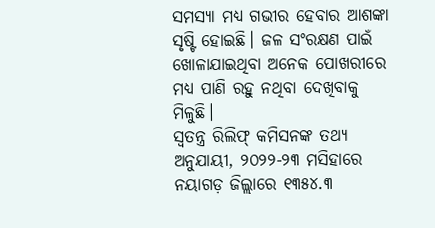ସମସ୍ୟା ମଧ୍ୟ ଗଭୀର ହେବାର ଆଶଙ୍କା ସୃଷ୍ଟି ହୋଇଛି। ଜଳ ସଂରକ୍ଷଣ ପାଇଁ ଖୋଳାଯାଇଥିବା ଅନେକ ପୋଖରୀରେ ମଧ୍ୟ ପାଣି ରହୁ ନଥିବା ଦେଖିବାକୁ ମିଳୁଛି।
ସ୍ୱତନ୍ତ୍ର ରିଲିଫ୍ କମିସନଙ୍କ ତଥ୍ୟ ଅନୁଯାୟୀ, ୨୦୨୨-୨୩ ମସିହାରେ ନୟାଗଡ଼ ଜିଲ୍ଲାରେ ୧୩୫୪.୩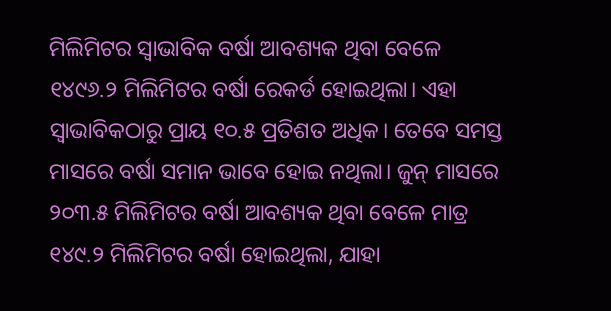ମିଲିମିଟର ସ୍ୱାଭାବିକ ବର୍ଷା ଆବଶ୍ୟକ ଥିବା ବେଳେ ୧୪୯୬.୨ ମିଲିମିଟର ବର୍ଷା ରେକର୍ଡ ହୋଇଥିଲା। ଏହା ସ୍ୱାଭାବିକଠାରୁ ପ୍ରାୟ ୧୦.୫ ପ୍ରତିଶତ ଅଧିକ। ତେବେ ସମସ୍ତ ମାସରେ ବର୍ଷା ସମାନ ଭାବେ ହୋଇ ନଥିଲା। ଜୁନ୍ ମାସରେ ୨୦୩.୫ ମିଲିମିଟର ବର୍ଷା ଆବଶ୍ୟକ ଥିବା ବେଳେ ମାତ୍ର ୧୪୯.୨ ମିଲିମିଟର ବର୍ଷା ହୋଇଥିଲା, ଯାହା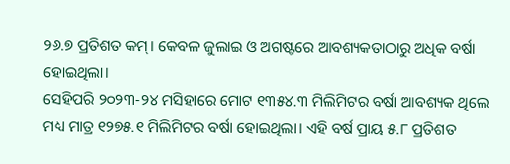୨୬.୭ ପ୍ରତିଶତ କମ୍। କେବଳ ଜୁଲାଇ ଓ ଅଗଷ୍ଟରେ ଆବଶ୍ୟକତାଠାରୁ ଅଧିକ ବର୍ଷା ହୋଇଥିଲା।
ସେହିପରି ୨୦୨୩-୨୪ ମସିହାରେ ମୋଟ ୧୩୫୪.୩ ମିଲିମିଟର ବର୍ଷା ଆବଶ୍ୟକ ଥିଲେ ମଧ୍ୟ ମାତ୍ର ୧୨୭୫.୧ ମିଲିମିଟର ବର୍ଷା ହୋଇଥିଲା। ଏହି ବର୍ଷ ପ୍ରାୟ ୫.୮ ପ୍ରତିଶତ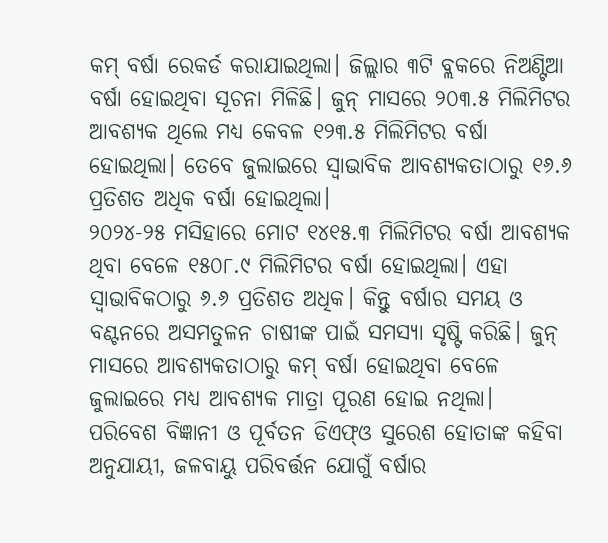କମ୍ ବର୍ଷା ରେକର୍ଡ କରାଯାଇଥିଲା। ଜିଲ୍ଲାର ୩ଟି ବ୍ଲକରେ ନିଅଣ୍ଟିଆ ବର୍ଷା ହୋଇଥିବା ସୂଚନା ମିଳିଛି। ଜୁନ୍ ମାସରେ ୨୦୩.୫ ମିଲିମିଟର ଆବଶ୍ୟକ ଥିଲେ ମଧ୍ୟ କେବଳ ୧୨୩.୫ ମିଲିମିଟର ବର୍ଷା ହୋଇଥିଲା। ତେବେ ଜୁଲାଇରେ ସ୍ୱାଭାବିକ ଆବଶ୍ୟକତାଠାରୁ ୧୬.୬ ପ୍ରତିଶତ ଅଧିକ ବର୍ଷା ହୋଇଥିଲା।
୨୦୨୪-୨୫ ମସିହାରେ ମୋଟ ୧୪୧୫.୩ ମିଲିମିଟର ବର୍ଷା ଆବଶ୍ୟକ ଥିବା ବେଳେ ୧୫୦୮.୯ ମିଲିମିଟର ବର୍ଷା ହୋଇଥିଲା। ଏହା ସ୍ୱାଭାବିକଠାରୁ ୬.୬ ପ୍ରତିଶତ ଅଧିକ। କିନ୍ତୁ ବର୍ଷାର ସମୟ ଓ ବଣ୍ଟନରେ ଅସମତୁଳନ ଚାଷୀଙ୍କ ପାଇଁ ସମସ୍ୟା ସୃଷ୍ଟି କରିଛି। ଜୁନ୍ ମାସରେ ଆବଶ୍ୟକତାଠାରୁ କମ୍ ବର୍ଷା ହୋଇଥିବା ବେଳେ ଜୁଲାଇରେ ମଧ୍ୟ ଆବଶ୍ୟକ ମାତ୍ରା ପୂରଣ ହୋଇ ନଥିଲା।
ପରିବେଶ ବିଜ୍ଞାନୀ ଓ ପୂର୍ବତନ ଡିଏଫ୍ଓ ସୁରେଶ ହୋତାଙ୍କ କହିବା ଅନୁଯାୟୀ, ଜଳବାୟୁ ପରିବର୍ତ୍ତନ ଯୋଗୁଁ ବର୍ଷାର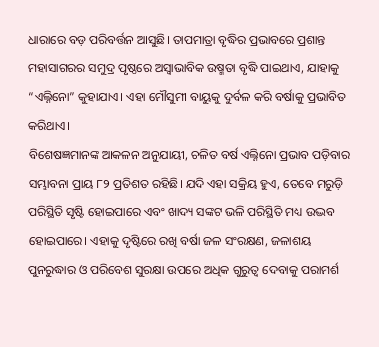ଧାରାରେ ବଡ଼ ପରିବର୍ତ୍ତନ ଆସୁଛି। ତାପମାତ୍ରା ବୃଦ୍ଧିର ପ୍ରଭାବରେ ପ୍ରଶାନ୍ତ ମହାସାଗରର ସମୁଦ୍ର ପୃଷ୍ଠରେ ଅସ୍ୱାଭାବିକ ଉଷ୍ମତା ବୃଦ୍ଧି ପାଇଥାଏ, ଯାହାକୁ “ଏଲ୍ନିନୋ” କୁହାଯାଏ। ଏହା ମୌସୁମୀ ବାୟୁକୁ ଦୁର୍ବଳ କରି ବର୍ଷାକୁ ପ୍ରଭାବିତ କରିଥାଏ।
ବିଶେଷଜ୍ଞମାନଙ୍କ ଆକଳନ ଅନୁଯାୟୀ, ଚଳିତ ବର୍ଷ ଏଲ୍ନିନୋ ପ୍ରଭାବ ପଡ଼ିବାର ସମ୍ଭାବନା ପ୍ରାୟ ୮୨ ପ୍ରତିଶତ ରହିଛି। ଯଦି ଏହା ସକ୍ରିୟ ହୁଏ, ତେବେ ମରୁଡ଼ି ପରିସ୍ଥିତି ସୃଷ୍ଟି ହୋଇପାରେ ଏବଂ ଖାଦ୍ୟ ସଙ୍କଟ ଭଳି ପରିସ୍ଥିତି ମଧ୍ୟ ଉଦ୍ଭବ ହୋଇପାରେ। ଏହାକୁ ଦୃଷ୍ଟିରେ ରଖି ବର୍ଷା ଜଳ ସଂରକ୍ଷଣ, ଜଳାଶୟ ପୁନରୁଦ୍ଧାର ଓ ପରିବେଶ ସୁରକ୍ଷା ଉପରେ ଅଧିକ ଗୁରୁତ୍ୱ ଦେବାକୁ ପରାମର୍ଶ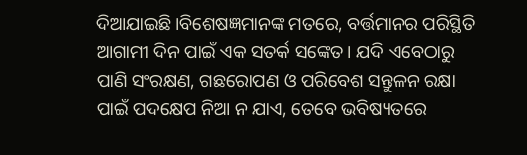ଦିଆଯାଇଛି।ବିଶେଷଜ୍ଞମାନଙ୍କ ମତରେ, ବର୍ତ୍ତମାନର ପରିସ୍ଥିତି ଆଗାମୀ ଦିନ ପାଇଁ ଏକ ସତର୍କ ସଙ୍କେତ। ଯଦି ଏବେଠାରୁ ପାଣି ସଂରକ୍ଷଣ, ଗଛରୋପଣ ଓ ପରିବେଶ ସନ୍ତୁଳନ ରକ୍ଷା ପାଇଁ ପଦକ୍ଷେପ ନିଆ ନ ଯାଏ, ତେବେ ଭବିଷ୍ୟତରେ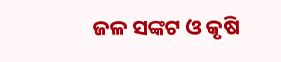ଜଳ ସଙ୍କଟ ଓ କୃଷି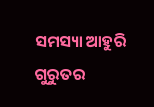ସମସ୍ୟା ଆହୁରି ଗୁରୁତର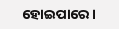ହୋଇପାରେ।